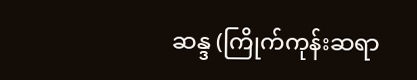ဆန္ဒ (ကြိုက်ကုန်းဆရာ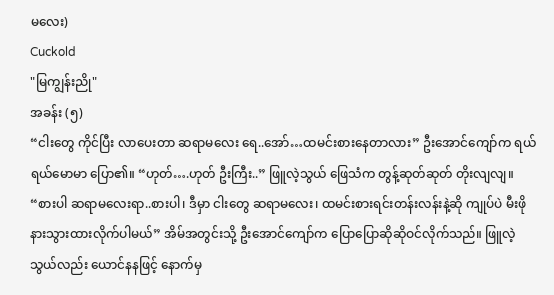မလေး)
Cuckold
"မြကျွန်းညို"
အခန်း (၅)
“ငါးတွေ ကိုင်ပြီး လာပေးတာ ဆရာမလေး ရေ..အော်…ထမင်းစားနေတာလား” ဦးအောင်ကျော်က ရယ်ရယ်မောမာ ပြော၏။ “ဟုတ်….ဟုတ် ဦးကြီး..” ဖြူလဲ့သွယ် ဖြေသံက တွန့်ဆုတ်ဆုတ် တိုးလျလျ။ “စားပါ ဆရာမလေးရာ..စားပါ၊ ဒီမှာ ငါးတွေ ဆရာမလေး၊ ထမင်းစားရင်းတန်းလန်းနဲ့ဆို ကျုပ်ပဲ မီးဖိုနားသွားထားလိုက်ပါမယ်” အိမ်အတွင်းသို့ ဦးအောင်ကျော်က ပြောပြောဆိုဆိုဝင်လိုက်သည်။ ဖြူလဲ့သွယ်လည်း ယောင်နနဖြင့် နောက်မှ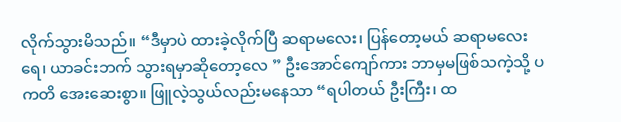လိုက်သွားမိသည်။ “ဒီမှာပဲ ထားခဲ့လိုက်ပြီ ဆရာမလေး၊ ပြန်တော့မယ် ဆရာမလေးရေ၊ ယာခင်းဘက် သွားရမှာဆိုတော့လေ ” ဦးအောင်ကျော်ကား ဘာမှမဖြစ်သကဲ့သို့ ပကတိ အေးဆေးစွာ။ ဖြူလဲ့သွယ်လည်းမနေသာ “ရပါတယ် ဦးကြီး၊ ထ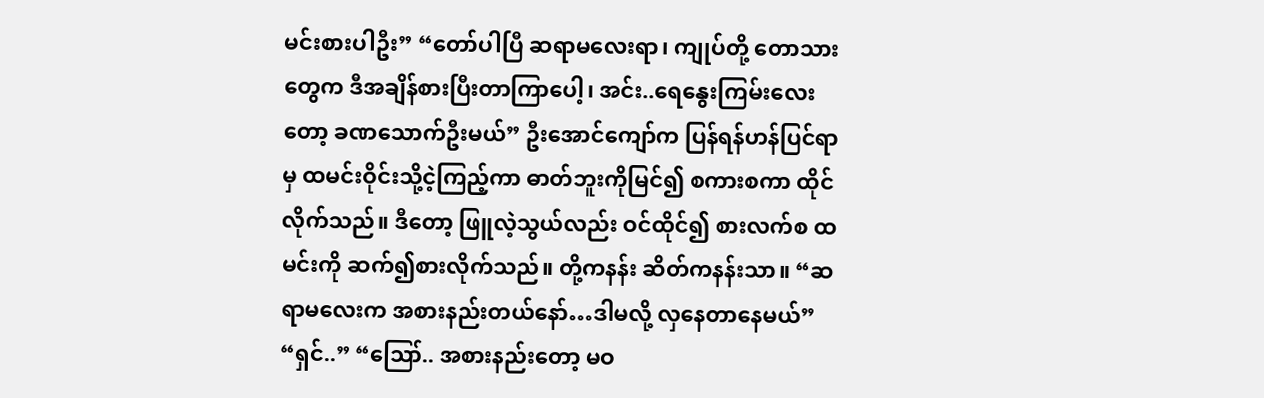မင်းစားပါဦး” “တော်ပါပြီ ဆရာမလေးရာ၊ ကျုပ်တို့ တောသားတွေက ဒီအချိန်စားပြီးတာကြာပေါ့၊ အင်း..ရေနွေးကြမ်းလေးတော့ ခဏသောက်ဦးမယ်” ဦးအောင်ကျော်က ပြန်ရန်ဟန်ပြင်ရာ မှ ထမင်းဝိုင်းသို့ငဲ့ကြည့်ကာ ဓာတ်ဘူးကိုမြင်၍ စကားစကာ ထိုင်လိုက်သည်။ ဒီတော့ ဖြူလဲ့သွယ်လည်း ဝင်ထိုင်၍ စားလက်စ ထမင်းကို ဆက်၍စားလိုက်သည်။ တို့ကနန်း ဆိတ်ကနန်းသာ။ “ဆရာမလေးက အစားနည်းတယ်နော်…ဒါမလို့ လှနေတာနေမယ်” “ရှင်..” “ဪ.. အစားနည်းတော့ မဝ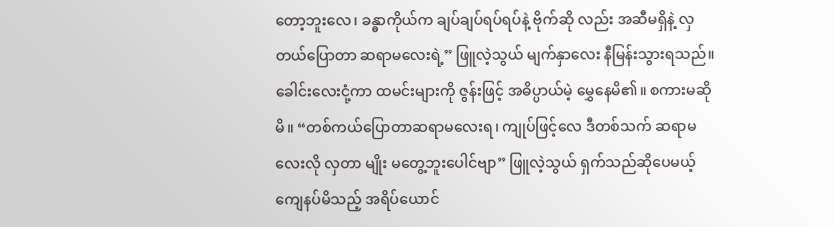တော့ဘူးလေ၊ ခန္ဓာကိုယ်က ချပ်ချပ်ရပ်ရပ်နဲ့ ဗိုက်ဆို လည်း အဆီမရှိနဲ့ လှတယ်ပြောတာ ဆရာမလေးရဲ့” ဖြူလဲ့သွယ် မျက်နှာလေး နီမြန်းသွားရသည်။ ခေါင်းလေးငုံ့ကာ ထမင်းများကို ဇွန်းဖြင့် အဓိပ္ပာယ်မဲ့ မွှေနေမိ၏။ စကားမဆိုမိ။ “တစ်ကယ်ပြောတာဆရာမလေးရ၊ ကျုပ်ဖြင့်လေ ဒီတစ်သက် ဆရာမလေးလို လှတာ မျိုး မတွေ့ဘူးပေါင်ဗျာ” ဖြူလဲ့သွယ် ရှက်သည်ဆိုပေမယ့် ကျေနပ်မိသည့် အရိပ်ယောင်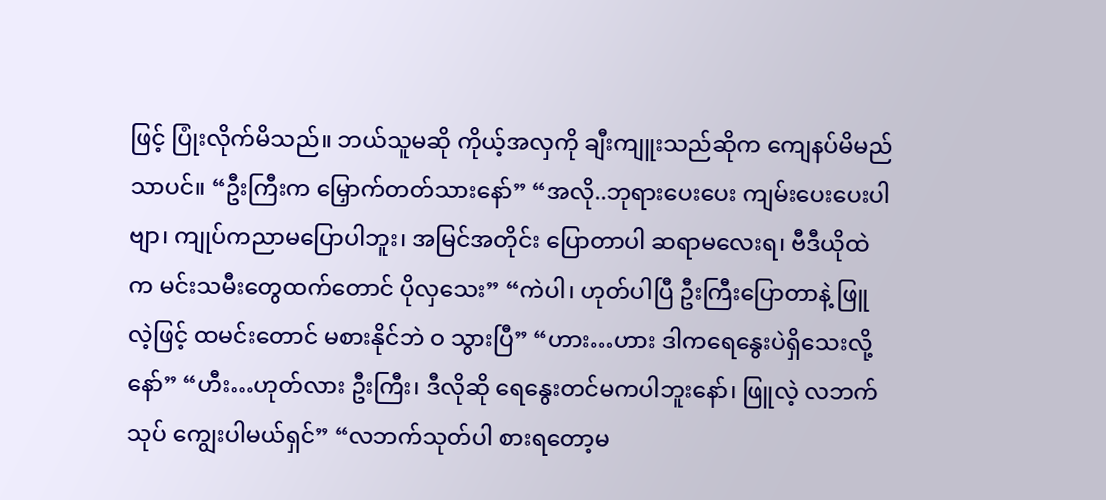ဖြင့် ပြုံးလိုက်မိသည်။ ဘယ်သူမဆို ကိုယ့်အလှကို ချီးကျူးသည်ဆိုက ကျေနပ်မိမည်သာပင်။ “ဦးကြီးက မြှောက်တတ်သားနော်” “အလို..ဘုရားပေးပေး ကျမ်းပေးပေးပါဗျာ၊ ကျုပ်ကညာမပြောပါဘူး၊ အမြင်အတိုင်း ပြောတာပါ ဆရာမလေးရ၊ ဗီဒီယိုထဲက မင်းသမီးတွေထက်တောင် ပိုလှသေး” “ကဲပါ၊ ဟုတ်ပါပြီ ဦးကြီးပြောတာနဲ့ ဖြူလဲ့ဖြင့် ထမင်းတောင် မစားနိုင်ဘဲ ဝ သွားပြီ” “ဟား…ဟား ဒါကရေနွေးပဲရှိသေးလို့နော်” “ဟီး…ဟုတ်လား ဦးကြီး၊ ဒီလိုဆို ရေနွေးတင်မကပါဘူးနော်၊ ဖြူလဲ့ လဘက်သုပ် ကျွေးပါမယ်ရှင်” “လဘက်သုတ်ပါ စားရတော့မ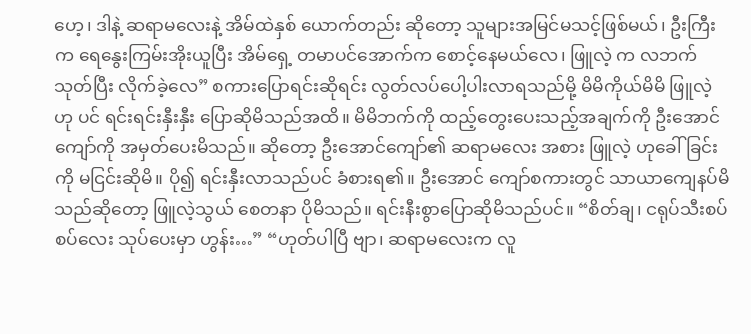ဟေ့၊ ဒါနဲ့ ဆရာမလေးနဲ့ အိမ်ထဲနှစ် ယောက်တည်း ဆိုတော့ သူများအမြင်မသင့်ဖြစ်မယ်၊ ဦးကြီးက ရေနွေးကြမ်းအိုးယူပြီး အိမ်ရှေ့ တမာပင်အောက်က စောင့်နေမယ်လေ၊ ဖြူလဲ့ က လဘက်သုတ်ပြီး လိုက်ခဲ့လေ” စကားပြောရင်းဆိုရင်း လွတ်လပ်ပေါ့ပါးလာရသည်မို့ မိမိကိုယ်မိမိ ဖြူလဲ့ ဟု ပင် ရင်းရင်းနှီးနှီး ပြောဆိုမိသည်အထိ။ မိမိဘက်ကို ထည့်တွေးပေးသည့်အချက်ကို ဦးအောင်ကျော်ကို အမှတ်ပေးမိသည်။ ဆိုတော့ ဦးအောင်ကျော်၏ ဆရာမလေး အစား ဖြူလဲ့ ဟုခေါ်ခြင်းကို မငြင်းဆိုမိ။ ပို၍ ရင်းနှီးလာသည်ပင် ခံစားရ၏။ ဦးအောင် ကျော်စကားတွင် သာယာကျေနပ်မိ သည်ဆိုတော့ ဖြူလဲ့သွယ် စေတနာ ပိုမိသည်။ ရင်းနီးစွာပြောဆိုမိသည်ပင်။ “စိတ်ချ၊ ငရုပ်သီးစပ်စပ်လေး သုပ်ပေးမှာ ဟွန်း…” “ဟုတ်ပါပြီ ဗျာ၊ ဆရာမလေးက လူ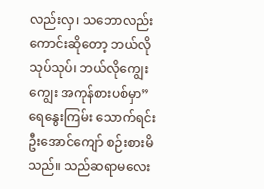လည်းလှ၊ သဘောလည်းကောင်းဆိုတော့ ဘယ်လိုသုပ်သုပ်၊ ဘယ်လိုကျွေးကျွေး အကုန်စားပစ်မှာ” ရေနွေးကြမ်း သောက်ရင်း ဦးအောင်ကျော် စဉ်းစားမိသည်။ သည်ဆရာမလေး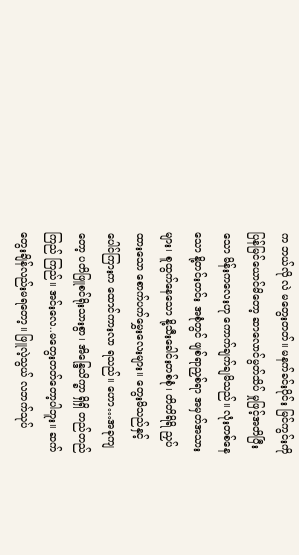က ဘယ်လို လဲ မတွေးတတ်။ မနက်ခင်းပိုင်း မြင်ကွင်းကို ပြန်မြင်ယောင်မိတော့ ဆာလောင်မွတ်သိပ် မှုဖြင့်အတိပြီးသော မိန်းကလေးဟု ကောက်ချက်ချမိသည်။ လုံးတစ်နေသော နို့တင်းတင်း အစုံတွင် ဖျစ်ရာညှစ်ရာ အမှတ်အသားများ၊ စူထွက်နေသော နို့သီးခေါင်းတစ်စုံ၊ တိတိရိရိ ညှပ်ထားသော စောက်ပက်မွှေးလေးများ။ တွေးမိသည်နှင့် ပေါင်ကြားက ထောင်ကားလာ ရသည်။ ဟော…အခုကျတော့ ပတိဖြူစင်ရိုးသားစွာ၊ အိန္ဒြေသိက္ခာ ရှိရှိ တည်တည်ကြည် ကြည်။ အင်းလေ..မတွေးတတ်တော့ပါဘူး။ ဆက်တွေးချိန်လည်းမရတော့။ ဖြူလဲ့သွယ် လဘက်သုပ်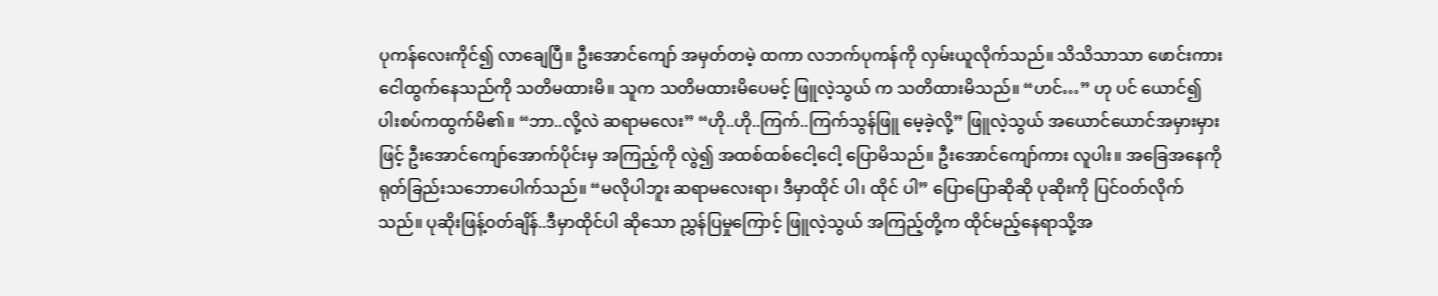ပုကန်လေးကိုင်၍ လာချေပြီ။ ဦးအောင်ကျော် အမှတ်တမဲ့ ထကာ လဘက်ပုကန်ကို လှမ်းယူလိုက်သည်။ သိသိသာသာ ဖောင်းကားငေါထွက်နေသည်ကို သတိမထားမိ။ သူက သတိမထားမိပေမင့် ဖြူလဲ့သွယ် က သတိထားမိသည်။ “ဟင်…” ဟု ပင် ယောင်၍ ပါးစပ်ကထွက်မိ၏။ “ဘာ..လို့လဲ ဆရာမလေး” “ဟို..ဟို..ကြက်..ကြက်သွန်ဖြူ မေ့ခဲ့လို့” ဖြူလဲ့သွယ် အယောင်ယောင်အမှားမှားဖြင့် ဦးအောင်ကျော်အောက်ပိုင်းမှ အကြည့်ကို လွဲ၍ အထစ်ထစ်ငေါ့ငေါ့ ပြောမိသည်။ ဦးအောင်ကျော်ကား လူပါး။ အခြေအနေကို ရုတ်ခြည်းသဘောပေါက်သည်။ “မလိုပါဘူး ဆရာမလေးရာ၊ ဒီမှာထိုင် ပါ၊ ထိုင် ပါ” ပြောပြောဆိုဆို ပုဆိုးကို ပြင်ဝတ်လိုက်သည်။ ပုဆိုးဖြန့်ဝတ်ချိန်..ဒီမှာထိုင်ပါ ဆိုသော ညွှန်ပြမှုကြောင့် ဖြူလဲ့သွယ် အကြည့်တို့က ထိုင်မည့်နေရာသို့အ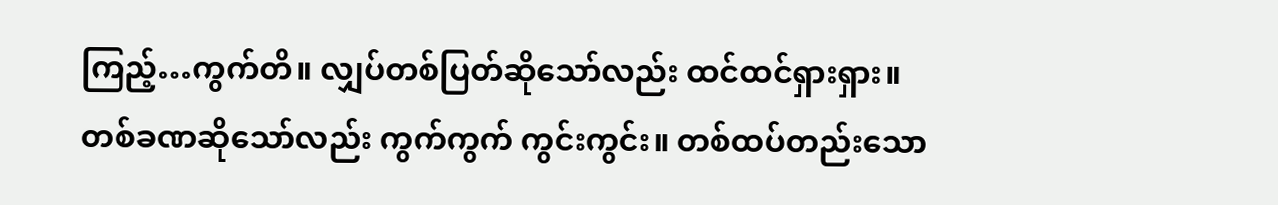ကြည့်…ကွက်တိ။ လျှပ်တစ်ပြတ်ဆိုသော်လည်း ထင်ထင်ရှားရှား။ တစ်ခဏဆိုသော်လည်း ကွက်ကွက် ကွင်းကွင်း။ တစ်ထပ်တည်းသော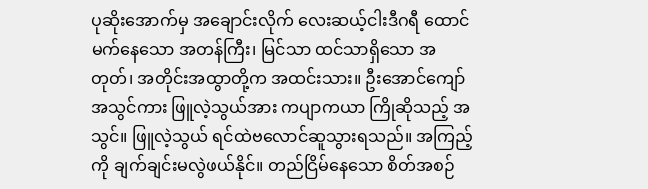ပုဆိုးအောက်မှ အချောင်းလိုက် လေးဆယ့်ငါးဒီဂရီ ထောင်မက်နေသော အတန်ကြီး၊ မြင်သာ ထင်သာရှိသော အတုတ်၊ အတိုင်းအထွာတို့က အထင်းသား။ ဦးအောင်ကျော် အသွင်ကား ဖြူလဲ့သွယ်အား ကပျာကယာ ကြိုဆိုသည့် အသွင်။ ဖြူလဲ့သွယ် ရင်ထဲဗလောင်ဆူသွားရသည်။ အကြည့်ကို ချက်ချင်းမလွဲဖယ်နိုင်။ တည်ငြိမ်နေသော စိတ်အစဉ်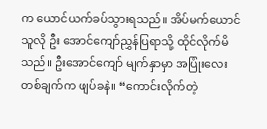က ယောင်ယက်ခပ်သွားရသည်။ အိပ်မက်ယောင်သူလို ဦး အောင်ကျော်ညွှန်ပြရာသို့ ထိုင်လိုက်မိသည်။ ဦးအောင်ကျော် မျက်နှာမှာ အပြုံးလေး တစ်ချက်က ဖျပ်ခနဲ။ “ကောင်းလိုက်တဲ့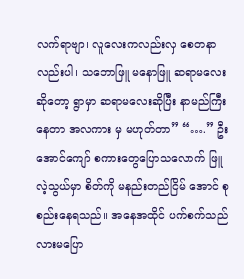လက်ရာဗျာ၊ လူလေးကလည်းလှ စေတနာလည်းပါ၊ သဘောဖြူ မနောဖြူ ဆရာမလေး ဆိုတော့ ရွာမှာ ဆရာမလေးဆိုပြီး နာမည်ကြီးနေတာ အလကား မှ မဟုတ်တာ” “….” ဦးအောင်ကျော် စကားတွေပြောသလောက် ဖြူလဲ့သွယ်မှာ စိတ်ကို မနည်းတည်ငြိမ် အောင် စုစည်းနေရသည်။ အနေအထိုင် ပက်စက်သည်လားမပြော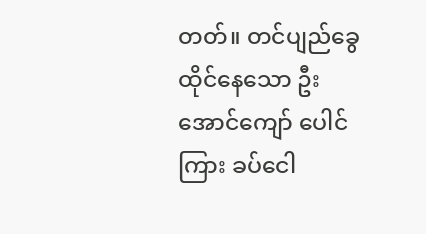တတ်။ တင်ပျည်ခွေ ထိုင်နေသော ဦးအောင်ကျော် ပေါင်ကြား ခပ်ငေါ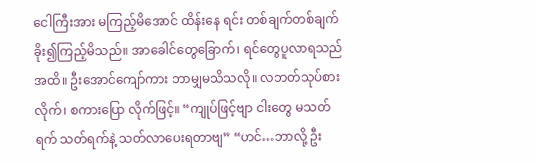ငေါကြီးအား မကြည့်မိအောင် ထိန်းနေ ရင်း တစ်ချက်တစ်ချက် ခိုး၍ကြည့်မိသည်။ အာခေါင်တွေခြောက်၊ ရင်တွေပူလာရသည် အထိ။ ဦးအောင်ကျော်ကား ဘာမျှမသိသလို။ လဘတ်သုပ်စားလိုက်၊ စကားပြော လိုက်ဖြင့်။ “ကျုပ်ဖြင့်ဗျာ ငါးတွေ မသတ်ရက် သတ်ရက်နဲ့ သတ်လာပေးရတာဗျ” “ဟင်…ဘာလို့ ဦး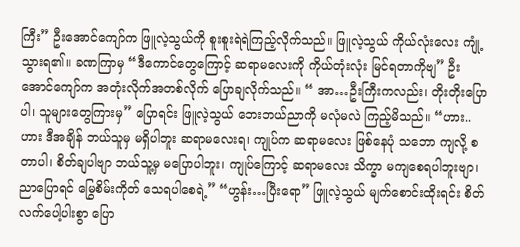ကြီး” ဦးအောင်ကျော်က ဖြူလဲ့သွယ်ကို စူးစူးရဲရဲကြည့်လိုက်သည်။ ဖြူလဲ့သွယ် ကိုယ်လုံးလေး ကျုံ့သွားရ၏။ ခဏကြာမှ “ဒီကောင်တွေကြောင့် ဆရာမလေးကို ကိုယ်တုံးလုံး မြင်ရတာကိုဗျ” ဦးအောင်ကျော်က အတုံးလိုက်အတစ်လိုက် ပြောချလိုက်သည်။ “ အာ…ဦးကြီးကလည်း၊ တိုးတိုးပြောပါ၊ သူများတွေကြားမှ” ပြောရင်း ဖြူလဲ့သွယ် ဘေးဘယ်ညာကို မလုံမလဲ ကြည့်မိသည်။ “ဟား..ဟား ဒီအချိန် ဘယ်သူမှ မရှိပါဘူး ဆရာမလေးရ၊ ကျုပ်က ဆရာမလေး ဖြစ်နေပုံ သဘော ကျလို့ စတာပါ၊ စိတ်ချပါဗျာ ဘယ်သူ့မှ မပြောပါဘူး၊ ကျုပ်ကြောင့် ဆရာမလေး သိက္ခာ မကျစေရပါဘူးဗျာ၊ ညာပြောရင် မြွေစိမ်းကိုတ် သေရပါစေရဲ့” “ဟွန်း…ပြီးရော” ဖြူလဲ့သွယ် မျက်စောင်းထိုးရင်း စိတ်လက်ပေါ့ပါးစွာ ပြော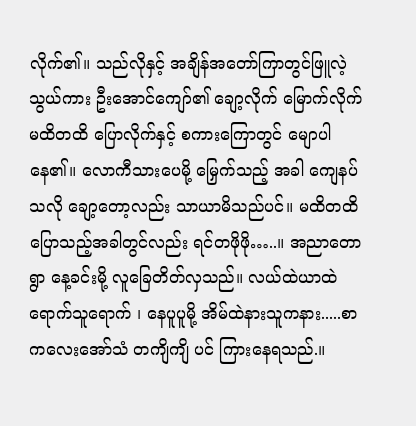လိုက်၏။ သည်လိုနှင့် အချိန်အတော်ကြာတွင်ဖြူလဲ့သွယ်ကား ဦးအောင်ကျော်၏ ချော့လိုက် မြောက်လိုက် မထိတထိ ပြောလိုက်နှင့် စကားကြောတွင် မျောပါနေ၏။ လောကီသားပေမို့ မြှေက်သည့် အခါ ကျေနပ်သလို ချော့တော့လည်း သာယာမိသည်ပင်။ မထိတထိ ပြောသည့်အခါတွင်လည်း ရင်တဖိုဖို…..။ အညာတောရွာ နေ့ခင်းမို့ လူခြေတိတ်လှသည်။ လယ်ထဲယာထဲ ရောက်သူရောက် ၊ နေပူပူမို့ အိမ်ထဲနားသူကနား.....စာကလေးအော်သံ တကျိကျိ ပင် ကြားနေရသည်.။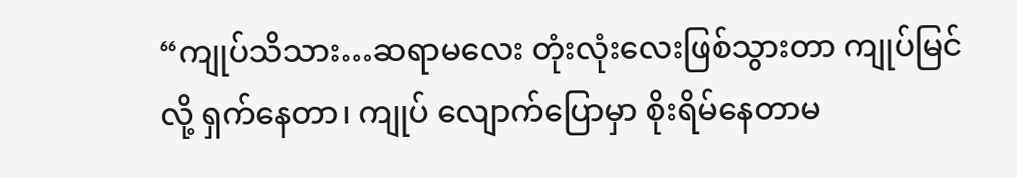“ကျုပ်သိသား…ဆရာမလေး တုံးလုံးလေးဖြစ်သွားတာ ကျုပ်မြင်လို့ ရှက်နေတာ၊ ကျုပ် လျောက်ပြောမှာ စိုးရိမ်နေတာမ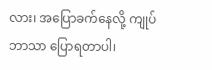လား၊ အပြောခက်နေလို့ ကျုပ်ဘာသာ ပြောရတာပါ၊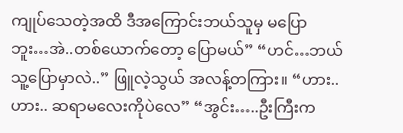ကျုပ်သေတဲ့အထိ ဒီအကြောင်းဘယ်သူမှ မပြောဘူး…အဲ..တစ်ယောက်တော့ ပြောမယ်” “ဟင်…ဘယ်သူ့ပြောမှာလဲ..” ဖြူလဲ့သွယ် အလန့်တကြား။ “ဟား..ဟား.. ဆရာမလေးကိုပဲလေ” “အွင်း…..ဦးကြီးက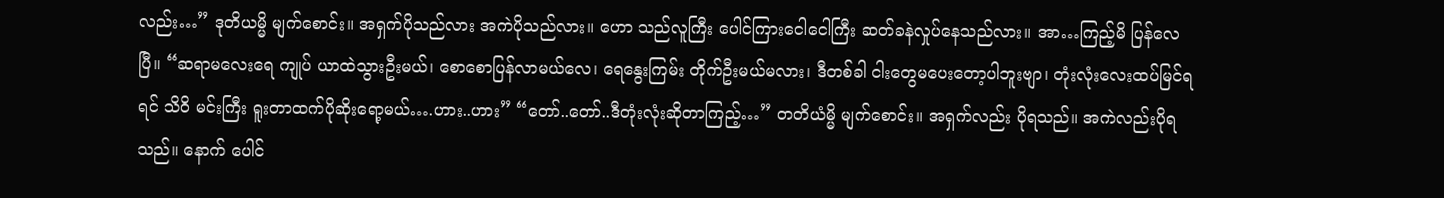လည်း…” ဒုတိယမ္မိ မျက်စောင်း။ အရှက်ပိုသည်လား အကဲပိုသည်လား။ ဟော သည်လူကြီး ပေါင်ကြားငေါငေါကြီး ဆတ်ခနဲလှုပ်နေသည်လား။ အာ…ကြည့်မိ ပြန်လေပြီ။ “ဆရာမလေးရေ ကျုပ် ယာထဲသွားဦးမယ်၊ စောစောပြန်လာမယ်လေ၊ ရေနွေးကြမ်း တိုက်ဦးမယ်မလား၊ ဒီတစ်ခါ ငါးတွေမပေးတော့ပါဘူးဗျာ၊ တုံးလုံးလေးထပ်မြင်ရရင် သိဝိ မင်းကြီး ရူးတာထက်ပိုဆိုးရော့မယ်….ဟား..ဟား” “တော်..တော်..ဒီတုံးလုံးဆိုတာကြည့်…” တတိယံမ္မိ မျက်စောင်း။ အရှက်လည်း ပိုရသည်။ အကဲလည်းပိုရသည်။ နောက် ပေါင်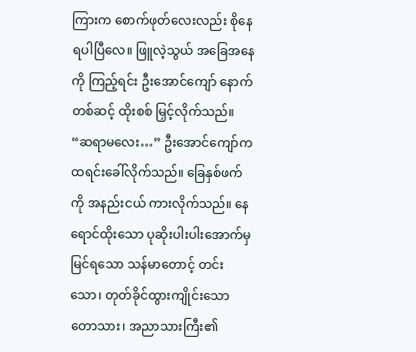ကြားက စောက်ဖုတ်လေးလည်း စိုနေရပါပြီလေ။ ဖြူလဲ့သွယ် အခြေအနေ ကို ကြည့်ရင်း ဦးအောင်ကျော် နောက်တစ်ဆင့် ထိုးစစ် မြှင့်လိုက်သည်။ “ဆရာမလေး…” ဦးအောင်ကျော်က ထရင်းခေါ်လိုက်သည်။ ခြေနှစ်ဖက်ကို အနည်းငယ် ကားလိုက်သည်။ နေရောင်ထိုးသော ပုဆိုးပါးပါးအောက်မှ မြင်ရသော သန်မာတောင့် တင်းသော၊ တုတ်ခိုင်ထွားကျိုင်းသော တောသား၊ အညာသားကြီး၏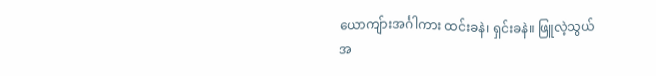ယောကျ်ားအင်္ဂါကား ထင်းခနဲ၊ ရှင်းခနဲ။ ဖြူလဲ့သွယ် အ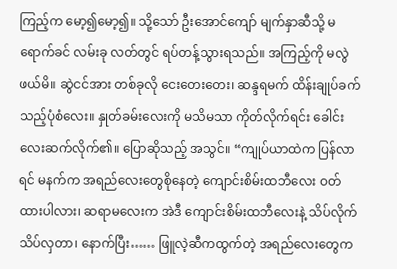ကြည့်က မော့၍မော့၍။ သို့သော် ဦးအောင်ကျော် မျက်နှာဆီသို့ မရောက်ခင် လမ်းခု လတ်တွင် ရပ်တန့်သွားရသည်။ အကြည့်ကို မလွဲဖယ်မိ။ ဆွဲငင်အား တစ်ခုလို ငေးတေးတေး၊ ဆန္ဒရမက် ထိန်းချုပ်ခက်သည့်ပုံစံလေး။ နှုတ်ခမ်းလေးကို မသိမသာ ကိုတ်လိုက်ရင်း ခေါင်းလေးဆက်လိုက်၏။ ပြောဆိုသည့် အသွင်။ “ကျုပ်ယာထဲက ပြန်လာရင် မနက်က အရည်လေးတွေစိုနေတဲ့ ကျောင်းစိမ်းထဘီလေး ဝတ်ထားပါလား၊ ဆရာမလေးက အဲဒီ ကျောင်းစိမ်းထဘီလေးနဲ့ သိပ်လိုက် သိပ်လှတာ၊ နောက်ပြီး…… ဖြူလဲ့ဆီကထွက်တဲ့ အရည်လေးတွေက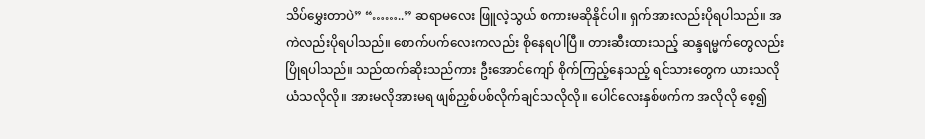သိပ်မွှေးတာပဲ” “……..” ဆရာမလေး ဖြူလဲ့သွယ် စကားမဆိုနိုင်ပါ။ ရှက်အားလည်းပိုရပါသည်။ အကဲလည်းပိုရပါသည်။ စောက်ပက်လေးကလည်း စိုနေရပါပြီ။ တားဆီးထားသည့် ဆန္ဒရမ္မက်တွေလည်း ပြိုရပါသည်။ သည်ထက်ဆိုးသည်ကား ဦးအောင်ကျော် စိုက်ကြည့်နေသည့် ရင်သားတွေက ယားသလိုယံသလိုလို။ အားမလိုအားမရ ဖျစ်ညှစ်ပစ်လိုက်ချင်သလိုလို။ ပေါင်လေးနှစ်ဖက်က အလိုလို စေ့၍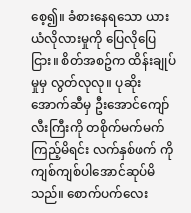စေ့၍။ ခံစားနေရသော ယားယံလိုလားမှုကို ပြေလိုပြေငြား။ စိတ်အစဥ်က ထိန်းချုပ်မှုမှ လွတ်လုလု။ ပုဆိုးအောက်ဆီမှ ဦးအောင်ကျော်လီးကြီးကို တစိုက်မက်မက်ကြည့်မိရင်း လက်နှစ်ဖက် ကို ကျစ်ကျစ်ပါအောင်ဆုပ်မိသည်။ စောက်ပက်လေး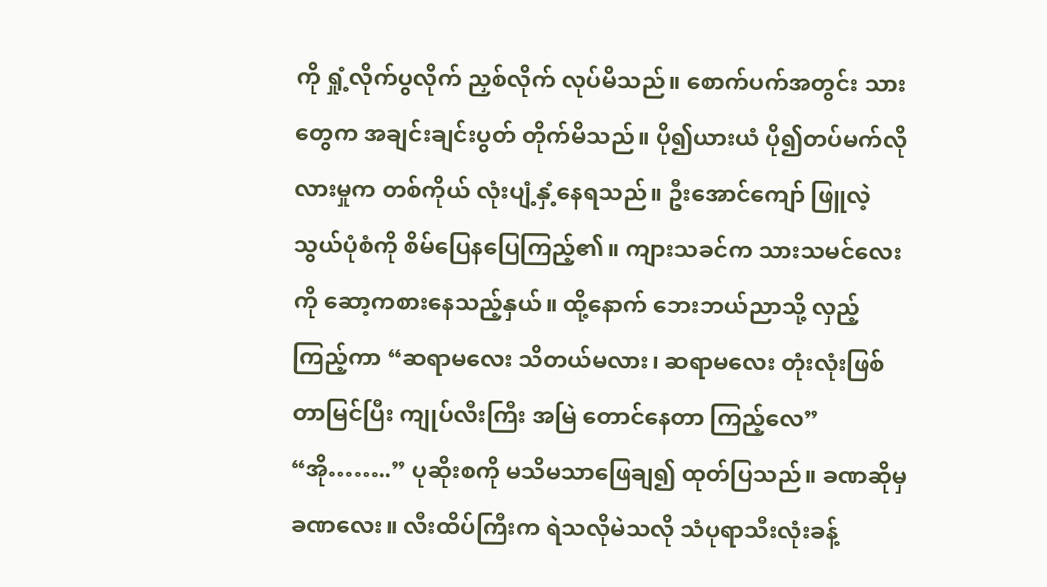ကို ရှုံ့လိုက်ပွလိုက် ညှစ်လိုက် လုပ်မိသည်။ စောက်ပက်အတွင်း သားတွေက အချင်းချင်းပွတ် တိုက်မိသည်။ ပို၍ယားယံ ပို၍တပ်မက်လိုလားမှုက တစ်ကိုယ် လုံးပျံ့နှံ့နေရသည်။ ဦးအောင်ကျော် ဖြူလဲ့သွယ်ပုံစံကို စိမ်ပြေနပြေကြည့်၏။ ကျားသခင်က သားသမင်လေးကို ဆော့ကစားနေသည့်နှယ်။ ထို့နောက် ဘေးဘယ်ညာသို့ လှည့်ကြည့်ကာ “ဆရာမလေး သိတယ်မလား၊ ဆရာမလေး တုံးလုံးဖြစ်တာမြင်ပြီး ကျုပ်လီးကြီး အမြဲ တောင်နေတာ ကြည့်လေ” “အို……..” ပုဆိုးစကို မသိမသာဖြေချ၍ ထုတ်ပြသည်။ ခဏဆိုမှ ခဏလေး။ လီးထိပ်ကြီးက ရဲသလိုမဲသလို သံပုရာသီးလုံးခန့်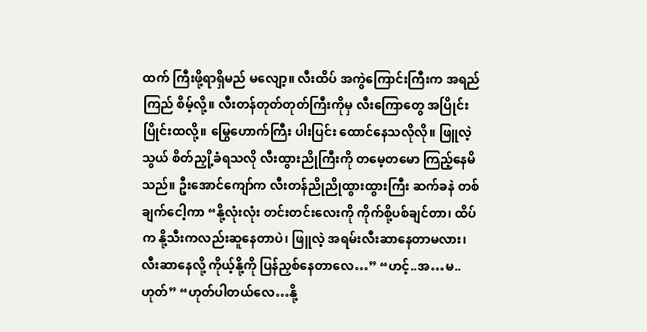ထက် ကြီးဖို့ရာရှိမည် မလျော့။ လီးထိပ် အကွဲကြောင်းကြီးက အရည်ကြည် စိမ့်လို့။ လီးတန်တုတ်တုတ်ကြီးကိုမှ လီးကြောတွေ အပြိုင်းပြိုင်းထလို့။ မြွေဟောက်ကြီး ပါးပြင်း ထောင်နေသလိုလို။ ဖြူလဲ့သွယ် စိတ်ညှို့ခံရသလို လီးထွားညိုကြီးကို တမေ့တမော ကြည့်နေမိသည်။ ဦးအောင်ကျော်က လီးတန်ညိုညိုထွားထွားကြီး ဆက်ခနဲ တစ်ချက်ငေါ့ကာ “နို့လုံးလုံး တင်းတင်းလေးကို ကိုက်စို့ပစ်ချင်တာ၊ ထိပ်က နို့သီးကလည်းဆူနေတာပဲ၊ ဖြူလဲ့ အရမ်းလီးဆာနေတာမလား၊ လီးဆာနေလို့ ကိုယ့်နို့ကို ပြန်ညှစ်နေတာလေ…” “ဟင့်..အ…မ..ဟုတ်” “ဟုတ်ပါတယ်လေ…နို့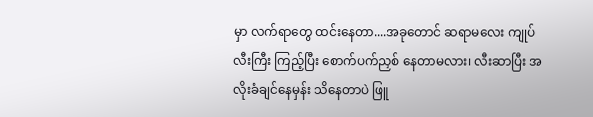မှာ လက်ရာတွေ ထင်းနေတာ....အခုတောင် ဆရာမလေး ကျုပ်လီးကြီး ကြည့်ပြီး စောက်ပက်ညှစ် နေတာမလား၊ လီးဆာပြီး အလိုးခံချင်နေမှန်း သိနေတာပဲ ဖြူ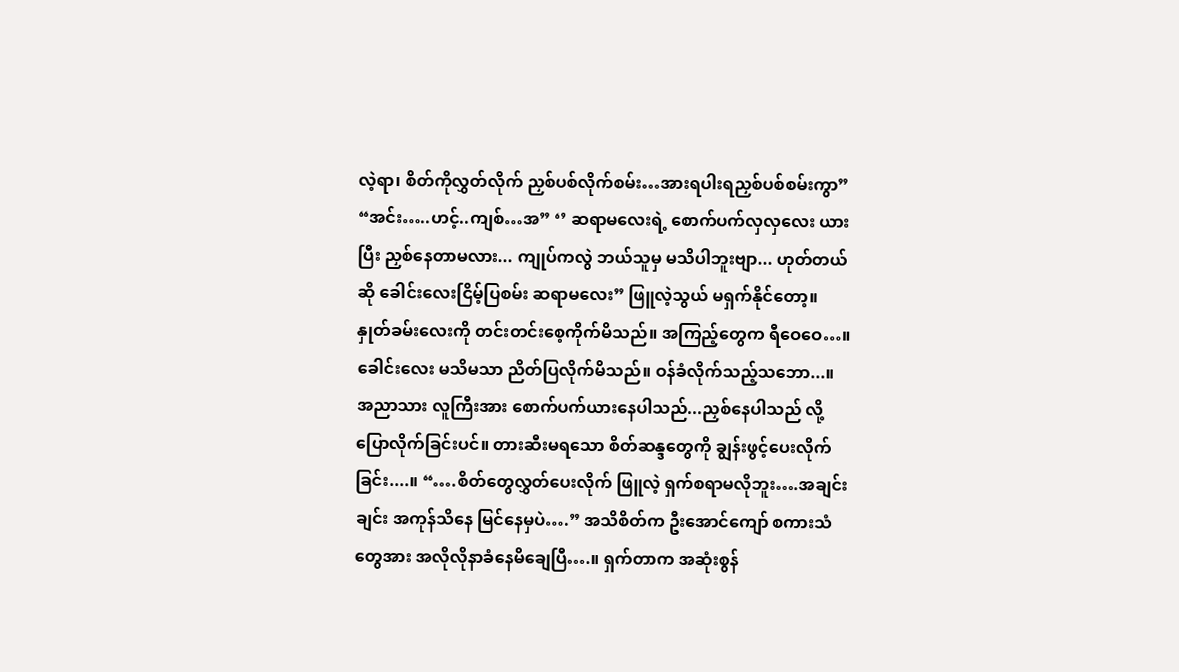လဲ့ရာ၊ စိတ်ကိုလွှတ်လိုက် ညှစ်ပစ်လိုက်စမ်း…အားရပါးရညှစ်ပစ်စမ်းကွာ” “အင်း…..ဟင့်..ကျစ်…အ” ‘’ ဆရာမလေးရဲ့ စောက်ပက်လှလှလေး ယားပြီး ညှစ်နေတာမလား... ကျုပ်ကလွဲ ဘယ်သူမှ မသိပါဘူးဗျာ... ဟုတ်တယ်ဆို ခေါင်းလေးငြိမ့်ပြစမ်း ဆရာမလေး” ဖြူလဲ့သွယ် မရှက်နိုင်တော့။ နှုတ်ခမ်းလေးကို တင်းတင်းစေ့ကိုက်မိသည်။ အကြည့်တွေက ရီဝေဝေ…။ ခေါင်းလေး မသိမသာ ညိတ်ပြလိုက်မိသည်။ ဝန်ခံလိုက်သည့်သဘော...။ အညာသား လူကြီးအား စောက်ပက်ယားနေပါသည်...ညှစ်နေပါသည် လို့ ပြောလိုက်ခြင်းပင်။ တားဆီးမရသော စိတ်ဆန္ဒတွေကို ချွန်းဖွင့်ပေးလိုက်ခြင်း....။ “….စိတ်တွေလွှတ်ပေးလိုက် ဖြူလဲ့ ရှက်စရာမလိုဘူး….အချင်းချင်း အကုန်သိနေ မြင်နေမှပဲ….” အသိစိတ်က ဦးအောင်ကျော် စကားသံတွေအား အလိုလိုနာခံနေမိချေပြီ….။ ရှက်တာက အဆုံးစွန်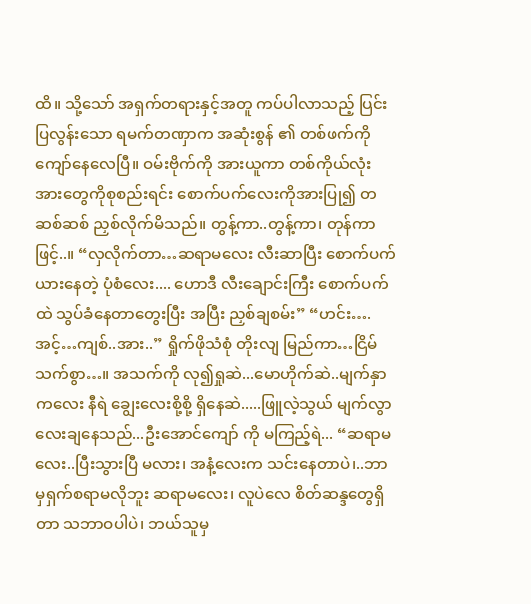ထိ။ သို့သော် အရှက်တရားနှင့်အတူ ကပ်ပါလာသည့် ပြင်းပြလွန်းသော ရမက်တဏှာက အဆုံးစွန် ၏ တစ်ဖက်ကို ကျော်နေလေပြီ။ ဝမ်းဗိုက်ကို အားယူကာ တစ်ကိုယ်လုံးအားတွေကိုစုစည်းရင်း စောက်ပက်လေးကိုအားပြု၍ တဆစ်ဆစ် ညှစ်လိုက်မိသည်။ တွန့်ကာ..တွန့်ကာ၊ တုန်ကာဖြင့်..။ “လှလိုက်တာ…ဆရာမလေး လီးဆာပြီး စောက်ပက်ယားနေတဲ့ ပုံစံလေး.... ဟောဒီ လီးချောင်းကြီး စောက်ပက်ထဲ သွပ်ခံနေတာတွေးပြီး အပြီး ညှစ်ချစမ်း” “ဟင်း….အင့်…ကျစ်..အား..” ရှိုက်ဖိုသံစုံ တိုးလျ မြည်ကာ…ငြိမ်သက်စွာ…။ အသက်ကို လု၍ရှုဆဲ...မောဟိုက်ဆဲ..မျက်နှာကလေး နီရဲ ချွေးလေးစို့စို့ ရှိနေဆဲ.....ဖြူလဲ့သွယ် မျက်လွာလေးချနေသည်...ဦးအောင်ကျော် ကို မကြည့်ရဲ... “ဆရာမလေး..ပြီးသွားပြီ မလား၊ အနံ့လေးက သင်းနေတာပဲ၊..ဘာမှရှက်စရာမလိုဘူး ဆရာမလေး၊ လူပဲလေ စိတ်ဆန္ဒတွေရှိတာ သဘာဝပါပဲ၊ ဘယ်သူမှ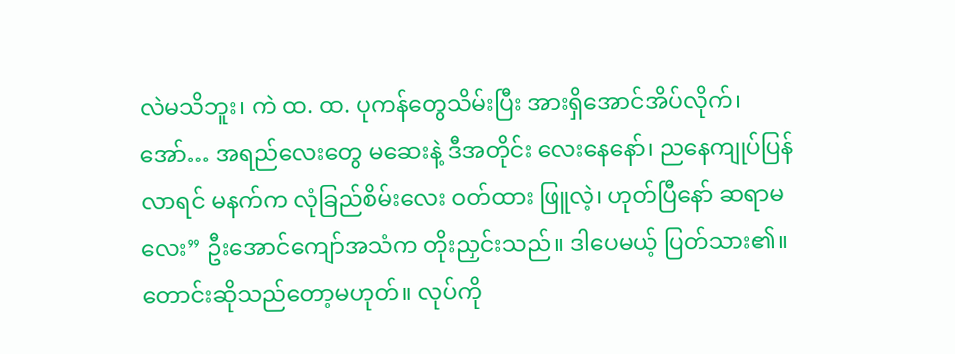လဲမသိဘူး၊ ကဲ ထ. ထ. ပုကန်တွေသိမ်းပြီး အားရှိအောင်အိပ်လိုက်၊ အော်… အရည်လေးတွေ မဆေးနဲ့ ဒီအတိုင်း လေးနေနော်၊ ညနေကျုပ်ပြန်လာရင် မနက်က လုံခြည်စိမ်းလေး ဝတ်ထား ဖြူလဲ့၊ ဟုတ်ပြီနော် ဆရာမလေး” ဦးအောင်ကျော်အသံက တိုးညှင်းသည်။ ဒါပေမယ့် ပြတ်သား၏။ တောင်းဆိုသည်တော့မဟုတ်။ လုပ်ကို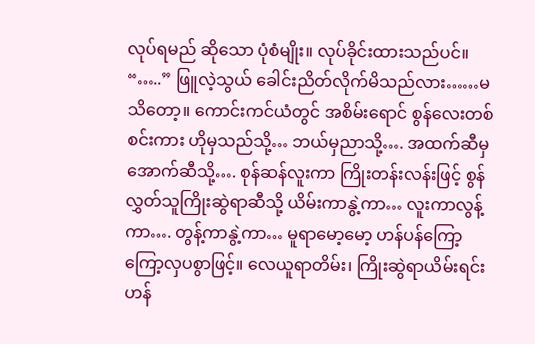လုပ်ရမည် ဆိုသော ပုံစံမျိုး။ လုပ်ခိုင်းထားသည်ပင်။ “…..” ဖြူလဲ့သွယ် ခေါင်းညိတ်လိုက်မိသည်လား……မသိတော့။ ကောင်းကင်ယံတွင် အစိမ်းရောင် စွန်လေးတစ်စင်းကား ဟိုမှသည်သို့… ဘယ်မှညာသို့…. အထက်ဆီမှ အောက်ဆီသို့…. စုန်ဆန်လူးကာ ကြိုးတန်းလန်းဖြင့် စွန်လွှတ်သူကြိုးဆွဲရာဆီသို့ ယိမ်းကာနွဲ့ကာ… လူးကာလွန့်ကာ…. တွန့်ကာနွဲ့ကာ… မူရာမော့မော့ ဟန်ပန်ကြော့ကြော့လှပစွာဖြင့်။ လေယူရာတိမ်း၊ ကြိုးဆွဲရာယိမ်းရင်း ဟန်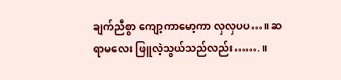ချက်ညီစွာ ကျော့ကာမော့ကာ လှလှပပ…။ ဆရာမလေး ဖြူလဲ့သွယ်သည်လည်း…….။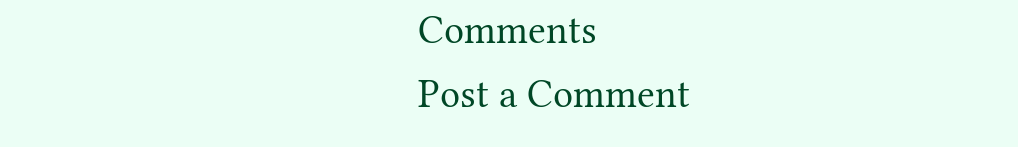Comments
Post a Comment